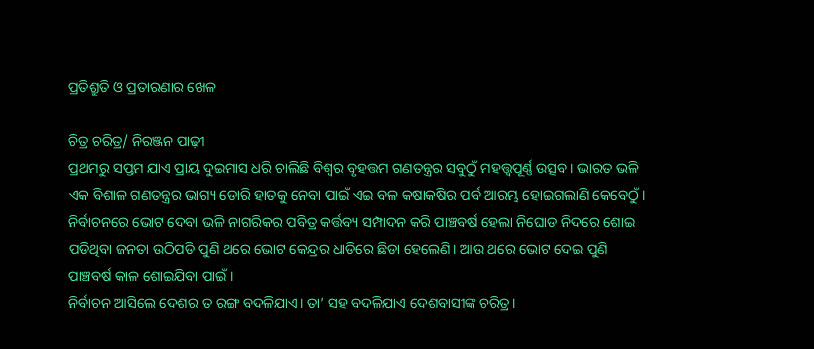ପ୍ରତିଶ୍ରୁତି ଓ ପ୍ରତାରଣାର ଖେଳ

ଚିତ୍ର ଚରିତ୍ର/ ନିରଞ୍ଜନ ପାଢ଼ୀ
ପ୍ରଥମରୁ ସପ୍ତମ ଯାଏ ପ୍ରାୟ ଦୁଇମାସ ଧରି ଚାଲିଛି ବିଶ୍ୱର ବୃହତ୍ତମ ଗଣତନ୍ତ୍ରର ସବୁଠୁଁ ମହତ୍ତ୍ୱପୂର୍ଣ୍ଣ ଉତ୍ସବ। ଭାରତ ଭଳି ଏକ ବିଶାଳ ଗଣତନ୍ତ୍ରର ଭାଗ୍ୟ ଡୋରି ହାତକୁ ନେବା ପାଇଁ ଏଇ ବଳ କଷାକଷିର ପର୍ବ ଆରମ୍ଭ ହୋଇଗଲାଣି କେବେଠୁଁ। ନିର୍ବାଚନରେ ଭୋଟ ଦେବା ଭଳି ନାଗରିକର ପବିତ୍ର କର୍ତ୍ତବ୍ୟ ସମ୍ପାଦନ କରି ପାଞ୍ଚବର୍ଷ ହେଲା ନିଘୋଡ ନିଦରେ ଶୋଇ ପଡିଥିବା ଜନତା ଉଠିପଡି ପୁଣି ଥରେ ଭୋଟ କେନ୍ଦ୍ରର ଧାଡିରେ ଛିଡା ହେଲେଣି। ଆଉ ଥରେ ଭୋଟ ଦେଇ ପୁଣି ପାଞ୍ଚବର୍ଷ କାଳ ଶୋଇଯିବା ପାଇଁ।
ନିର୍ବାଚନ ଆସିଲେ ଦେଶର ତ ରଙ୍ଗ ବଦଳିଯାଏ। ତା’ ସହ ବଦଳିଯାଏ ଦେଶବାସୀଙ୍କ ଚରିତ୍ର।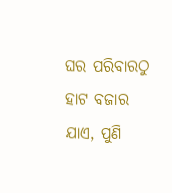ଘର ପରିବାରଠୁ ହାଟ ବଜାର ଯାଏ, ପୁଣି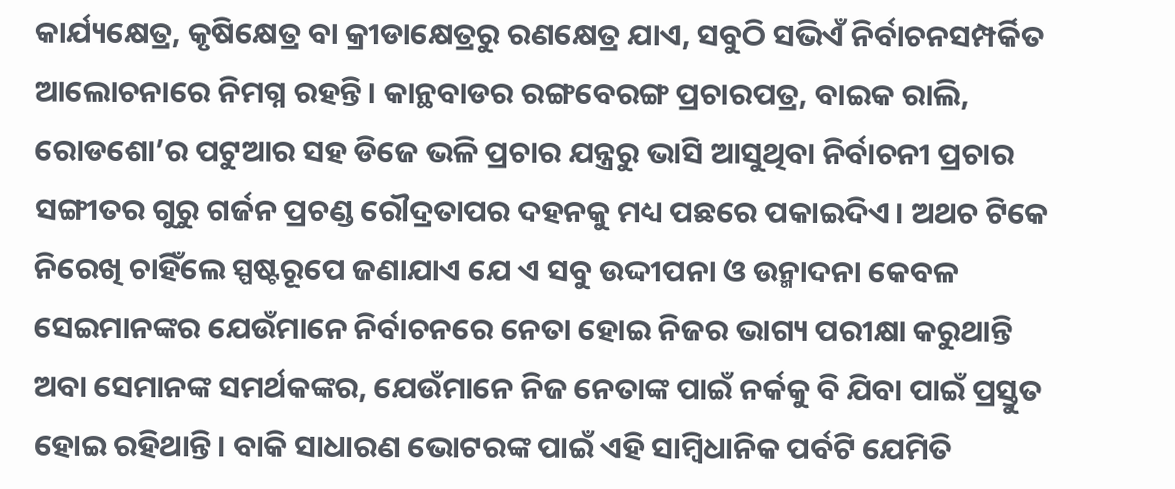କାର୍ଯ୍ୟକ୍ଷେତ୍ର, କୃଷିକ୍ଷେତ୍ର ବା କ୍ରୀଡାକ୍ଷେତ୍ରରୁ ରଣକ୍ଷେତ୍ର ଯାଏ, ସବୁଠି ସଭିଏଁ ନିର୍ବାଚନସମ୍ପର୍କିତ ଆଲୋଚନାରେ ନିମଗ୍ନ ରହନ୍ତି। କାନ୍ଥବାଡର ରଙ୍ଗବେରଙ୍ଗ ପ୍ରଚାରପତ୍ର, ବାଇକ ରାଲି, ରୋଡଶୋ’ର ପଟୁଆର ସହ ଡିଜେ ଭଳି ପ୍ରଚାର ଯନ୍ତ୍ରରୁ ଭାସି ଆସୁଥିବା ନିର୍ବାଚନୀ ପ୍ରଚାର ସଙ୍ଗୀତର ଗୁରୁ ଗର୍ଜନ ପ୍ରଚଣ୍ଡ ରୌଦ୍ରତାପର ଦହନକୁ ମଧ୍ୟ ପଛରେ ପକାଇଦିଏ। ଅଥଚ ଟିକେ ନିରେଖି ଚାହିଁଲେ ସ୍ପଷ୍ଟରୂପେ ଜଣାଯାଏ ଯେ ଏ ସବୁ ଉଦ୍ଦୀପନା ଓ ଉନ୍ମାଦନା କେବଳ ସେଇମାନଙ୍କର ଯେଉଁମାନେ ନିର୍ବାଚନରେ ନେତା ହୋଇ ନିଜର ଭାଗ୍ୟ ପରୀକ୍ଷା କରୁଥାନ୍ତି ଅବା ସେମାନଙ୍କ ସମର୍ଥକଙ୍କର, ଯେଉଁମାନେ ନିଜ ନେତାଙ୍କ ପାଇଁ ନର୍କକୁ ବି ଯିବା ପାଇଁ ପ୍ରସ୍ତୁତ ହୋଇ ରହିଥାନ୍ତି। ବାକି ସାଧାରଣ ଭୋଟରଙ୍କ ପାଇଁ ଏହି ସାମ୍ବିଧାନିକ ପର୍ବଟି ଯେମିତି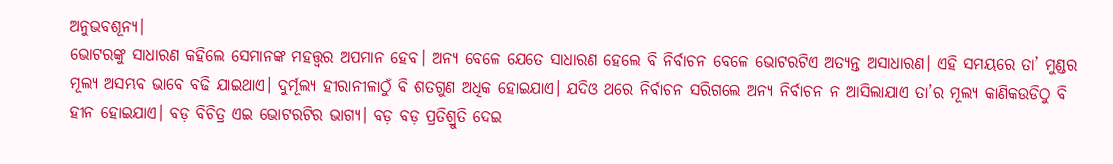ଅନୁଭବଶୂନ୍ୟ।
ଭୋଟରଙ୍କୁ ସାଧାରଣ କହିଲେ ସେମାନଙ୍କ ମହତ୍ତ୍ୱର ଅପମାନ ହେବ। ଅନ୍ୟ ବେଳେ ଯେତେ ସାଧାରଣ ହେଲେ ବି ନିର୍ବାଚନ ବେଳେ ଭୋଟରଟିଏ ଅତ୍ୟନ୍ତ ଅସାଧାରଣ। ଏହି ସମୟରେ ତା’ ମୁଣ୍ଡର ମୂଲ୍ୟ ଅସମ୍ଭବ ଭାବେ ବଢି ଯାଇଥାଏ। ଦୁର୍ମୂଲ୍ୟ ହୀରାନୀଳାଠୁଁ ବି ଶତଗୁଣ ଅଧିକ ହୋଇଯାଏ। ଯଦିଓ ଥରେ ନିର୍ବାଚନ ସରିଗଲେ ଅନ୍ୟ ନିର୍ବାଚନ ନ ଆସିଲାଯାଏ ତା’ର ମୂଲ୍ୟ କାଣିକଉଡିଠୁ ବି ହୀନ ହୋଇଯାଏ। ବଡ଼ ବିଚିତ୍ର ଏଇ ଭୋଟରଟିର ଭାଗ୍ୟ। ବଡ଼ ବଡ଼ ପ୍ରତିଶ୍ରୁତି ଦେଇ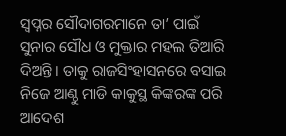ସ୍ବପ୍ନର ସୌଦାଗରମାନେ ତା’ ପାଇଁ ସୁନାର ସୌଧ ଓ ମୁକ୍ତାର ମହଲ ତିଆରି ଦିଅନ୍ତି। ତାକୁ ରାଜସିଂହାସନରେ ବସାଇ ନିଜେ ଆଣ୍ଠୁ ମାଡି କାକୁସ୍ଥ କିଙ୍କରଙ୍କ ପରି ଆଦେଶ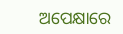ଅପେକ୍ଷାରେ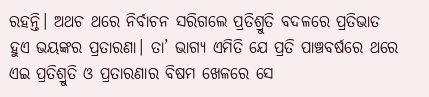ରହନ୍ତି। ଅଥଚ ଥରେ ନିର୍ବାଚନ ସରିଗଲେ ପ୍ରତିଶ୍ରୁତି ବଦଳରେ ପ୍ରତିଭାତ ହୁଏ ଭୟଙ୍କର ପ୍ରତାରଣା। ତା’ ଭାଗ୍ୟ ଏମିତି ଯେ ପ୍ରତି ପାଞ୍ଚବର୍ଷରେ ଥରେ ଏଇ ପ୍ରତିଶ୍ରୁତି ଓ ପ୍ରତାରଣାର ବିଷମ ଖେଳରେ ସେ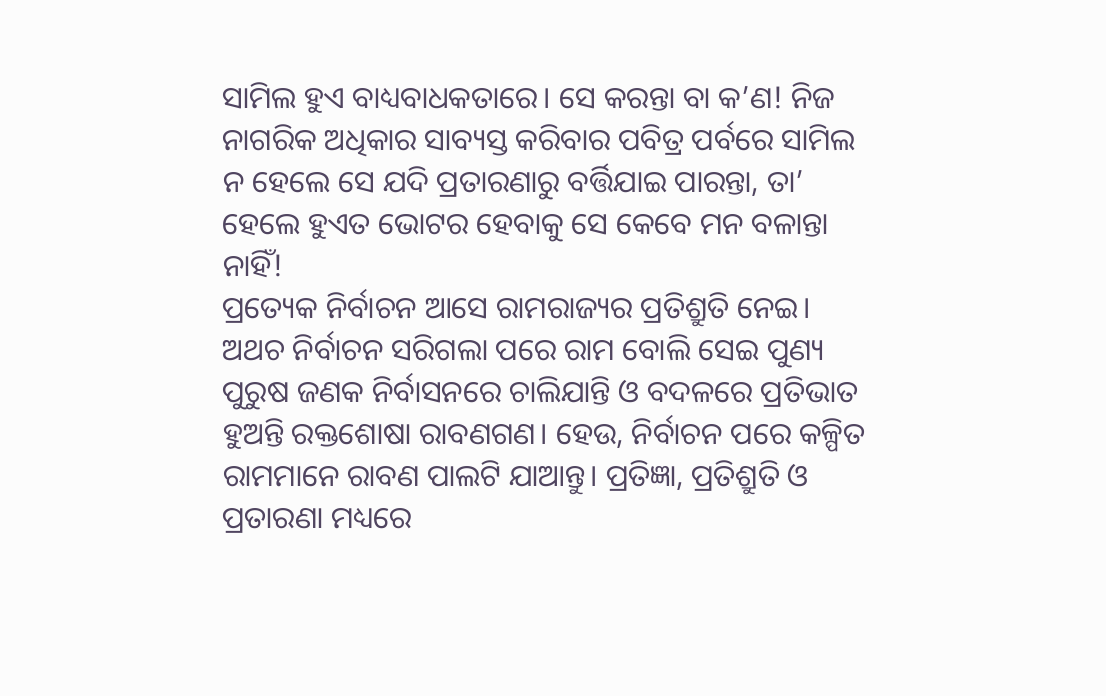ସାମିଲ ହୁଏ ବାଧ୍ୟବାଧକତାରେ। ସେ କରନ୍ତା ବା କ’ଣ! ନିଜ ନାଗରିକ ଅଧିକାର ସାବ୍ୟସ୍ତ କରିବାର ପବିତ୍ର ପର୍ବରେ ସାମିଲ ନ ହେଲେ ସେ ଯଦି ପ୍ରତାରଣାରୁ ବର୍ତ୍ତିଯାଇ ପାରନ୍ତା, ତା’ ହେଲେ ହୁଏତ ଭୋଟର ହେବାକୁ ସେ କେବେ ମନ ବଳାନ୍ତା ନାହିଁ!
ପ୍ରତ୍ୟେକ ନିର୍ବାଚନ ଆସେ ରାମରାଜ୍ୟର ପ୍ରତିଶ୍ରୁତି ନେଇ। ଅଥଚ ନିର୍ବାଚନ ସରିଗଲା ପରେ ରାମ ବୋଲି ସେଇ ପୁଣ୍ୟ ପୁରୁଷ ଜଣକ ନିର୍ବାସନରେ ଚାଲିଯାନ୍ତି ଓ ବଦଳରେ ପ୍ରତିଭାତ ହୁଅନ୍ତି ରକ୍ତଶୋଷା ରାବଣଗଣ। ହେଉ, ନିର୍ବାଚନ ପରେ କଳ୍ପିତ ରାମମାନେ ରାବଣ ପାଲଟି ଯାଆନ୍ତୁ। ପ୍ରତିଜ୍ଞା, ପ୍ରତିଶ୍ରୁତି ଓ ପ୍ରତାରଣା ମଧ୍ୟରେ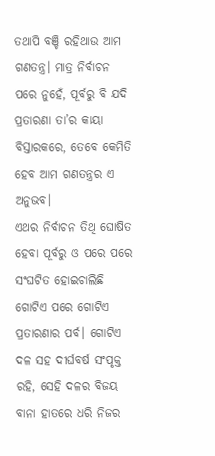ତଥାପି ବଞ୍ଚି ରହିଥାଉ ଆମ ଗଣତନ୍ତ୍ର। ମାତ୍ର ନିର୍ବାଚନ ପରେ ନୁହେଁ, ପୂର୍ବରୁ ବି ଯଦି ପ୍ରତାରଣା ତା’ର କାୟା ବିସ୍ତାରକରେ, ତେବେ କେମିତି ହେବ ଆମ ଗଣତନ୍ତ୍ରର ଏ ଅନୁଭବ।
ଏଥର ନିର୍ବାଚନ ତିଥି ଘୋଷିତ ହେବା ପୂର୍ବରୁ ଓ ପରେ ପରେ ସଂଘଟିତ ହୋଇଚାଲିଛି ଗୋଟିଏ ପରେ ଗୋଟିଏ ପ୍ରତାରଣାର ପର୍ବ। ଗୋଟିଏ ଦଳ ସହ ଦୀର୍ଘବର୍ଷ ସଂପୃକ୍ତ ରହି, ସେହି ଦଳର ବିଜୟ ବାନା ହାତରେ ଧରି ନିଜର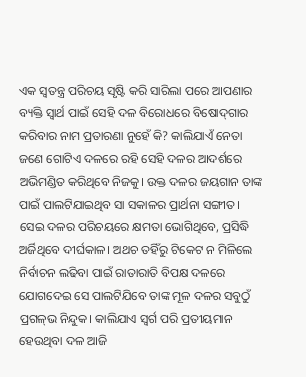ଏକ ସ୍ବତନ୍ତ୍ର ପରିଚୟ ସୃଷ୍ଟି କରି ସାରିଲା ପରେ ଆପଣାର ବ୍ୟକ୍ତି ସ୍ବାର୍ଥ ପାଇଁ ସେହି ଦଳ ବିରୋଧରେ ବିଷୋଦ୍‌ଗାର କରିବାର ନାମ ପ୍ରତାରଣା ନୁହେଁ କି? କାଲିଯାଏଁ ନେତା ଜଣେ ଗୋଟିଏ ଦଳରେ ରହି ସେହି ଦଳର ଆଦର୍ଶରେ ଅଭିମଣ୍ଡିତ କରିଥିବେ ନିଜକୁ। ଉକ୍ତ ଦଳର ଜୟଗାନ ତାଙ୍କ ପାଇଁ ପାଲଟିଯାଇଥିବ ସା ସକାଳର ପ୍ରାର୍ଥନା ସଙ୍ଗୀତ। ସେଇ ଦଳର ପରିଚୟରେ କ୍ଷମତା ଭୋଗିଥିବେ, ପ୍ରସିଦ୍ଧି ଅର୍ଜିଥିବେ ଦୀର୍ଘକାଳ। ଅଥଚ ତହିଁରୁ ଟିକେଟ ନ ମିଳିଲେ ନିର୍ବାଚନ ଲଢିବା ପାଇଁ ରାତାରାତି ବିପକ୍ଷ ଦଳରେ ଯୋଗଦେଇ ସେ ପାଲଟିଯିବେ ତାଙ୍କ ମୂଳ ଦଳର ସବୁଠୁଁ ପ୍ରଗଳ୍‌ଭ ନିନ୍ଦୁକ। କାଲିଯାଏ ସ୍ବର୍ଗ ପରି ପ୍ରତୀୟମାନ ହେଉଥିବା ଦଳ ଆଜି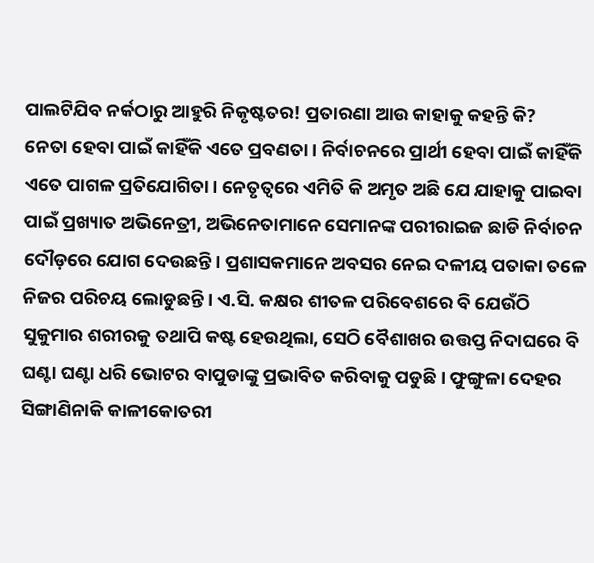ପାଲଟିଯିବ ନର୍କଠାରୁ ଆହୁରି ନିକୃଷ୍ଟତର! ପ୍ରତାରଣା ଆଉ କାହାକୁ କହନ୍ତି କି?
ନେତା ହେବା ପାଇଁ କାହିଁକି ଏତେ ପ୍ରବଣତା। ନିର୍ବାଚନରେ ପ୍ରାର୍ଥୀ ହେବା ପାଇଁ କାହିଁକି ଏତେ ପାଗଳ ପ୍ରତିଯୋଗିତା। ନେତୃତ୍ୱରେ ଏମିତି କି ଅମୃତ ଅଛି ଯେ ଯାହାକୁ ପାଇବା ପାଇଁ ପ୍ରଖ୍ୟାତ ଅଭିନେତ୍ରୀ, ଅଭିନେତାମାନେ ସେମାନଙ୍କ ପରୀରାଇଜ ଛାଡି ନିର୍ବାଚନ ଦୌଡ଼ରେ ଯୋଗ ଦେଉଛନ୍ତି। ପ୍ରଶାସକମାନେ ଅବସର ନେଇ ଦଳୀୟ ପତାକା ତଳେ ନିଜର ପରିଚୟ ଲୋଡୁଛନ୍ତି। ଏ.ସି. କକ୍ଷର ଶୀତଳ ପରିବେଶରେ ବି ଯେଉଁଠି ସୁକୁମାର ଶରୀରକୁ ତଥାପି କଷ୍ଟ ହେଉଥିଲା, ସେଠି ବୈଶାଖର ଉତ୍ତପ୍ତ ନିଦାଘରେ ବି ଘଣ୍ଟା ଘଣ୍ଟା ଧରି ଭୋଟର ବାପୁଡାଙ୍କୁ ପ୍ରଭାବିତ କରିବାକୁ ପଡୁଛି। ଫୁଙ୍ଗୁଳା ଦେହର ସିଙ୍ଗାଣିନାକି କାଳୀକୋତରୀ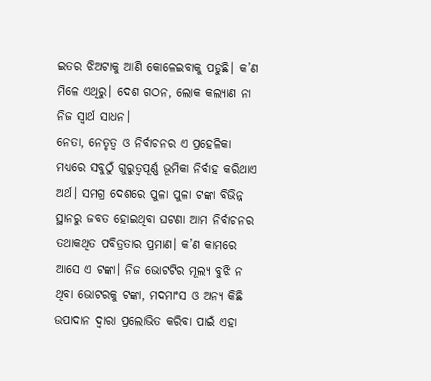ଇତର ଝିଅଟାକୁ ଆଣି କୋଳେଇବାକୁ ପଡୁଛି। କ’ଣ ମିଳେ ଏଥିରୁ। ଦେଶ ଗଠନ, ଲୋକ କଲ୍ୟାଣ ନା ନିଜ ସ୍ବାର୍ଥ ସାଧନ।
ନେତା, ନେତୃତ୍ୱ ଓ ନିର୍ବାଚନର ଏ ପ୍ରହେଳିକା ମଧ୍ୟରେ ସବୁଠୁଁ ଗୁରୁତ୍ୱପୂର୍ଣ୍ଣ ଭୂମିକା ନିର୍ବାହ କରିଥାଏ ଅର୍ଥ। ସମଗ୍ର ଦେଶରେ ପୁଳା ପୁଳା ଟଙ୍କା ବିଭିନ୍ନ ସ୍ଥାନରୁ ଜବତ ହୋଇଥିବା ଘଟଣା ଆମ ନିର୍ବାଚନର ତଥାକଥିତ ପବିତ୍ରତାର ପ୍ରମାଣ। କ’ଣ କାମରେ ଆସେ ଏ ଟଙ୍କା। ନିଜ ଭୋଟଟିର ମୂଲ୍ୟ ବୁଝି ନ ଥିବା ଭୋଟରକୁ ଟଙ୍କା, ମଦମାଂସ ଓ ଅନ୍ୟ କିଛି ଉପାଦାନ ଦ୍ୱାରା ପ୍ରଲୋଭିତ କରିବା ପାଇଁ ଏହା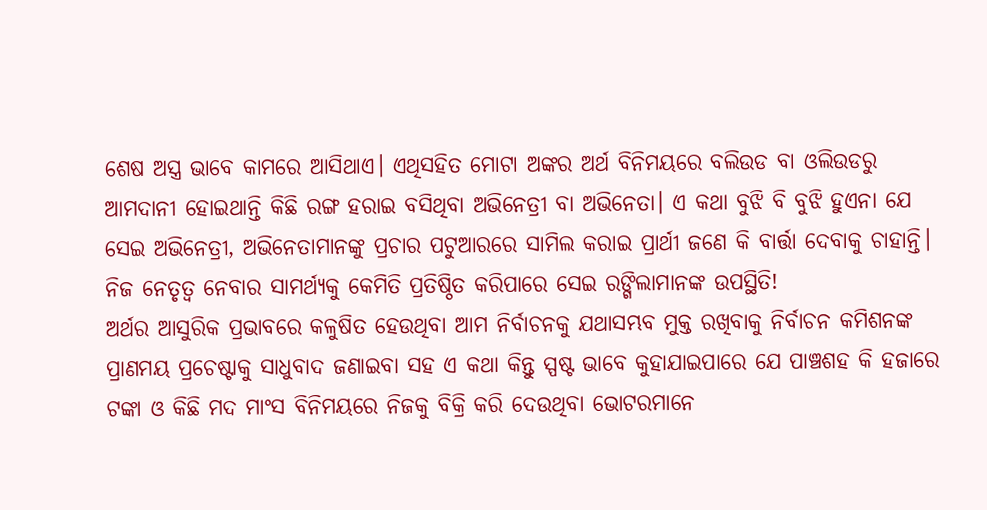ଶେଷ ଅସ୍ତ୍ର ଭାବେ କାମରେ ଆସିଥାଏ। ଏଥିସହିତ ମୋଟା ଅଙ୍କର ଅର୍ଥ ବିନିମୟରେ ବଲିଉଡ ବା ଓଲିଉଡରୁ ଆମଦାନୀ ହୋଇଥାନ୍ତି କିଛି ରଙ୍ଗ ହରାଇ ବସିଥିବା ଅଭିନେତ୍ରୀ ବା ଅଭିନେତା। ଏ କଥା ବୁଝି ବି ବୁଝି ହୁଏନା ଯେ ସେଇ ଅଭିନେତ୍ରୀ, ଅଭିନେତାମାନଙ୍କୁ ପ୍ରଚାର ପଟୁଆରରେ ସାମିଲ କରାଇ ପ୍ରାର୍ଥୀ ଜଣେ କି ବାର୍ତ୍ତା ଦେବାକୁ ଚାହାନ୍ତି। ନିଜ ନେତୃତ୍ୱ ନେବାର ସାମର୍ଥ୍ୟକୁ କେମିତି ପ୍ରତିଷ୍ଠିତ କରିପାରେ ସେଇ ରଙ୍ଗିଲାମାନଙ୍କ ଉପସ୍ଥିତି!
ଅର୍ଥର ଆସୁରିକ ପ୍ରଭାବରେ କଳୁଷିତ ହେଉଥିବା ଆମ ନିର୍ବାଚନକୁ ଯଥାସମ୍ଭବ ମୁକ୍ତ ରଖିବାକୁ ନିର୍ବାଚନ କମିଶନଙ୍କ ପ୍ରାଣମୟ ପ୍ରଚେଷ୍ଟାକୁ ସାଧୁବାଦ ଜଣାଇବା ସହ ଏ କଥା କିନ୍ତୁ ସ୍ପଷ୍ଟ ଭାବେ କୁହାଯାଇପାରେ ଯେ ପାଞ୍ଚଶହ କି ହଜାରେ ଟଙ୍କା ଓ କିଛି ମଦ ମାଂସ ବିନିମୟରେ ନିଜକୁ ବିକ୍ରି କରି ଦେଉଥିବା ଭୋଟରମାନେ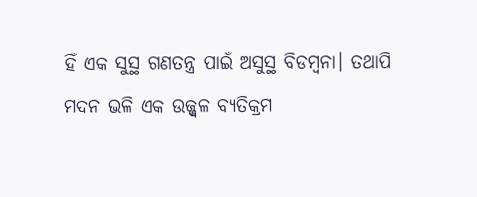ହିଁ ଏକ ସୁସ୍ଥ ଗଣତନ୍ତ୍ର ପାଇଁ ଅସୁସ୍ଥ ବିଡମ୍ବନା। ତଥାପି ମଦନ ଭଳି ଏକ ଉଜ୍ଜ୍ୱଳ ବ୍ୟତିକ୍ରମ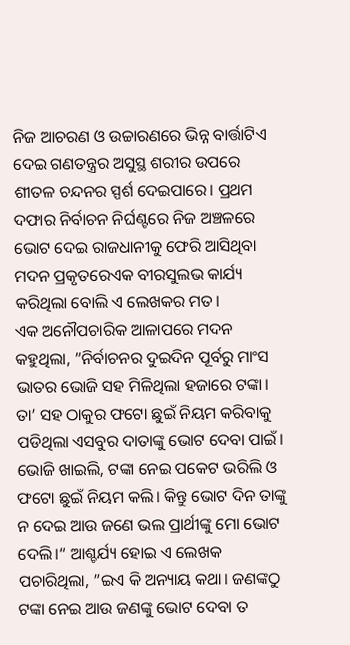ନିଜ ଆଚରଣ ଓ ଉଚ୍ଚାରଣରେ ଭିନ୍ନ ବାର୍ତ୍ତାଟିଏ ଦେଇ ଗଣତନ୍ତ୍ରର ଅସୁସ୍ଥ ଶରୀର ଉପରେ ଶୀତଳ ଚନ୍ଦନର ସ୍ପର୍ଶ ଦେଇପାରେ। ପ୍ରଥମ ଦଫାର ନିର୍ବାଚନ ନିର୍ଘଣ୍ଟରେ ନିଜ ଅଞ୍ଚଳରେ ଭୋଟ ଦେଇ ରାଜଧାନୀକୁ ଫେରି ଆସିଥିବା ମଦନ ପ୍ରକୃତରେଏକ ବୀରସୁଲଭ କାର୍ଯ୍ୟ କରିଥିଲା ବୋଲି ଏ ଲେଖକର ମତ।
ଏକ ଅନୌପଚାରିକ ଆଳାପରେ ମଦନ କହୁଥିଲା, ”ନିର୍ବାଚନର ଦୁଇଦିନ ପୂର୍ବରୁ ମାଂସ ଭାତର ଭୋଜି ସହ ମିଳିଥିଲା ହଜାରେ ଟଙ୍କା। ତା’ ସହ ଠାକୁର ଫଟୋ ଛୁଇଁ ନିୟମ କରିବାକୁ ପଡିଥିଲା ଏସବୁର ଦାତାଙ୍କୁ ଭୋଟ ଦେବା ପାଇଁ। ଭୋଜି ଖାଇଲି, ଟଙ୍କା ନେଇ ପକେଟ ଭରିଲି ଓ ଫଟୋ ଛୁଇଁ ନିୟମ କଲି। କିନ୍ତୁ ଭୋଟ ଦିନ ତାଙ୍କୁ ନ ଦେଇ ଆଉ ଜଣେ ଭଲ ପ୍ରାର୍ଥୀଙ୍କୁ ମୋ ଭୋଟ ଦେଲି।“ ଆଶ୍ଚର୍ଯ୍ୟ ହୋଇ ଏ ଲେଖକ ପଚାରିଥିଲା, ”ଇଏ କି ଅନ୍ୟାୟ କଥା। ଜଣଙ୍କଠୁ ଟଙ୍କା ନେଇ ଆଉ ଜଣଙ୍କୁ ଭୋଟ ଦେବା ତ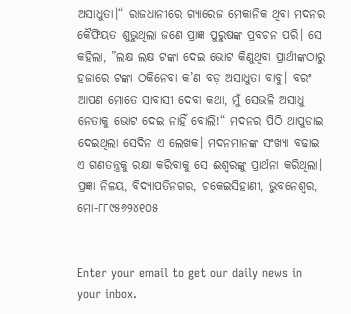ଅସାଧୁତା।“ ରାଜଧାନୀରେ ଗ୍ୟାରେଜ ମେକାନିକ ଥିବା ମଦନର କୈଫିୟତ ଶୁଭୁଥିଲା ଜଣେ ପ୍ରାଜ୍ଞ ପୁରୁଷଙ୍କ ପ୍ରବଚନ ପରି। ସେ କହିଲା, ”ଲକ୍ଷ ଲକ୍ଷ ଟଙ୍କା ଦେଇ ଭୋଟ କିଣୁଥିବା ପ୍ରାର୍ଥୀଙ୍କଠାରୁ ହଜାରେ ଟଙ୍କା ଠକିନେବା କ’ଣ ବଡ଼ ଅସାଧୁତା ବାବୁ। ବରଂ ଆପଣ ମୋତେ ସାବାସୀ ଦେବା କଥା, ମୁଁ ସେଭଳି ଅସାଧୁ ନେତାକୁ ଭୋଟ ଦେଇ ନାହିଁ ବୋଲି!“ ମଦନର ପିଠି ଥାପୁଡାଇ ଦେଇଥିଲା ସେଦିନ ଏ ଲେଖକ। ମଦନମାନଙ୍କ ସଂଖ୍ୟା ବଢାଇ ଏ ଗଣତନ୍ତ୍ରକୁ ରକ୍ଷା କରିବାକୁ ସେ ଈଶ୍ୱରଙ୍କୁ ପ୍ରାର୍ଥନା କରିଥିଲା।
ପ୍ରଜ୍ଞା ନିଳୟ, ବିଦ୍ୟାପତିନଗର, ଚକେଇସିହାଣୀ, ଭୁବନେଶ୍ୱର, ମୋ-୮୮୯୫୬୨୪୧୦୫


Enter your email to get our daily news in your inbox.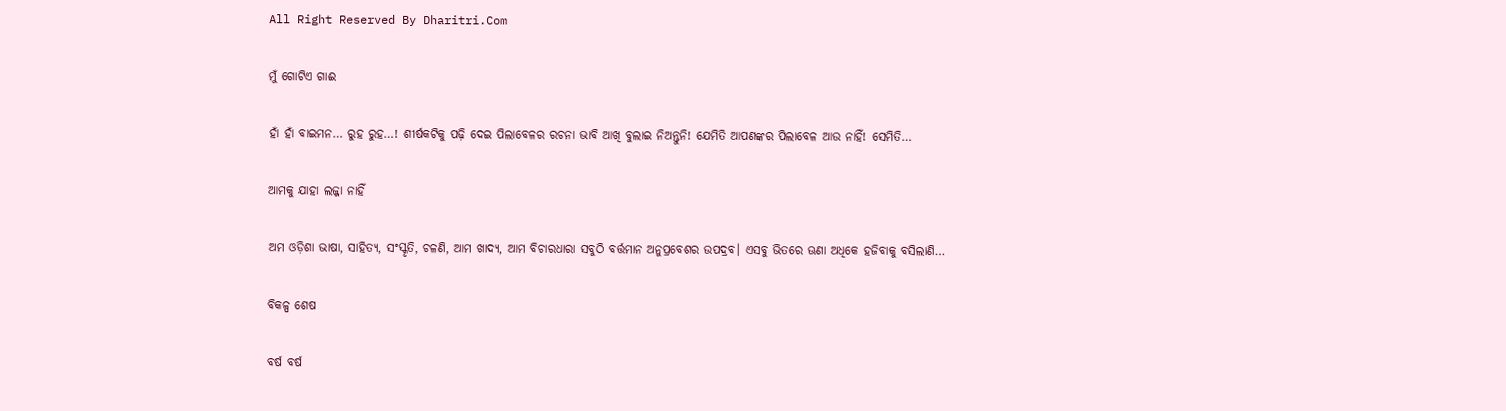All Right Reserved By Dharitri.Com

ମୁଁ ଗୋଟିଏ ଗାଈ

ହାଁ ହାଁ ବାଇମନ… ରୁହ ରୁହ…! ଶୀର୍ଷକଟିକୁ ପଢ଼ି ଦେଇ ପିଲାବେଳର ରଚନା ଭାବି ଆଖି ବୁଲାଇ ନିଅନ୍ତୁନି! ଯେମିତି ଆପଣଙ୍କର ପିଲାବେଳ ଆଉ ନାହିଁ! ସେମିତି…

ଆମକୁ ଯାହା ଲଜ୍ଜା ନାହିଁ

ଅମ ଓଡ଼ିଶା ଭାଷା, ସାହିତ୍ୟ, ସଂସ୍କୃତି, ଚଳଣି, ଆମ ଖାଦ୍ୟ, ଆମ ବିଚାରଧାରା ସବୁଠି ବର୍ତ୍ତମାନ ଅନୁପ୍ରବେଶର ଉପଦ୍ରବ। ଏସବୁ ଭିତରେ ଊଣା ଅଧିକେ ହଜିବାକୁ ବସିଲାଣି…

ବିକଳ୍ପ ଶେଷ

ବର୍ଷ ବର୍ଷ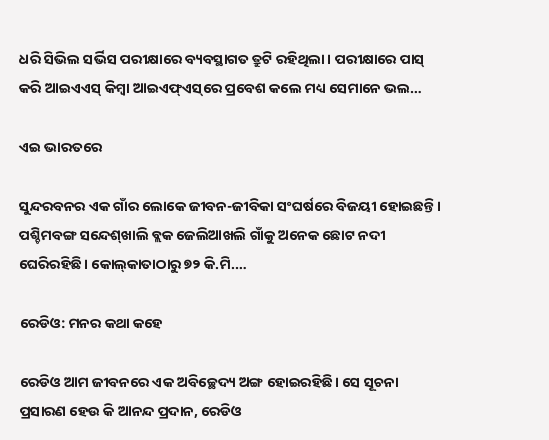ଧରି ସିଭିଲ ସର୍ଭିସ ପରୀକ୍ଷାରେ ବ୍ୟବସ୍ଥାଗତ ତ୍ରୁଟି ରହିଥିଲା। ପରୀକ୍ଷାରେ ପାସ୍‌ କରି ଆଇଏଏସ୍‌ କିମ୍ବା ଆଇଏଫ୍‌ଏସ୍‌ରେ ପ୍ରବେଶ କଲେ ମଧ୍ୟ ସେମାନେ ଭଲ…

ଏଇ ଭାରତରେ

ସୁନ୍ଦରବନର ଏକ ଗାଁର ଲୋକେ ଜୀବନ-ଜୀବିକା ସଂଘର୍ଷରେ ବିଜୟୀ ହୋଇଛନ୍ତି। ପଶ୍ଚିମବଙ୍ଗ ସନ୍ଦେଶ୍‌ଖାଲି ବ୍ଲକ ଜେଲିଆଖଲି ଗାଁକୁ ଅନେକ ଛୋଟ ନଦୀ ଘେରିରହିଛି। କୋଲ୍‌କାତାଠାରୁ ୭୨ କି.ମି.…

ରେଡିଓ: ମନର କଥା କହେ

ରେଡିଓ ଆମ ଜୀବନରେ ଏକ ଅବିଚ୍ଛେଦ୍ୟ ଅଙ୍ଗ ହୋଇରହିଛି। ସେ ସୂଚନା ପ୍ରସାରଣ ହେଉ କି ଆନନ୍ଦ ପ୍ରଦାନ, ରେଡିଓ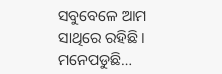ସବୁବେଳେ ଆମ ସାଥିରେ ରହିଛି। ମନେପଡୁଛି…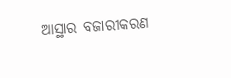ଆସ୍ଥାର ବଜାରୀକରଣ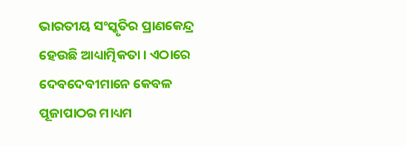ଭାରତୀୟ ସଂସ୍କୃତିର ପ୍ରାଣକେନ୍ଦ୍ର ହେଉଛି ଆଧ୍ୟାତ୍ମିକତା। ଏଠାରେ ଦେବଦେବୀମାନେ କେବଳ ପୂଜାପାଠର ମାଧ୍ୟମ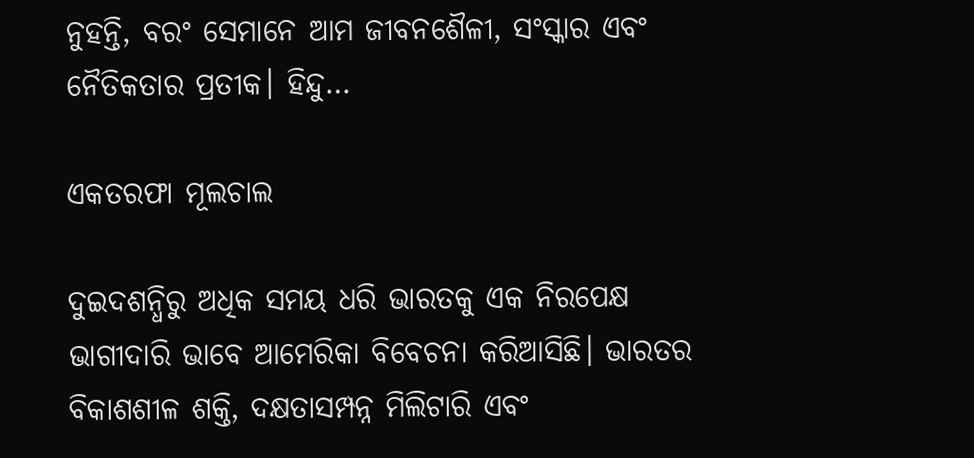ନୁହନ୍ତି, ବରଂ ସେମାନେ ଆମ ଜୀବନଶୈଳୀ, ସଂସ୍କାର ଏବଂ ନୈତିକତାର ପ୍ରତୀକ। ହିନ୍ଦୁ…

ଏକତରଫା ମୂଲଚାଲ

ଦୁଇଦଶନ୍ଧିରୁ ଅଧିକ ସମୟ ଧରି ଭାରତକୁ ଏକ ନିରପେକ୍ଷ ଭାଗୀଦାରି ଭାବେ ଆମେରିକା ବିବେଚନା କରିଆସିଛି। ଭାରତର ବିକାଶଶୀଳ ଶକ୍ତି, ଦକ୍ଷତାସମ୍ପନ୍ନ ମିଲିଟାରି ଏବଂ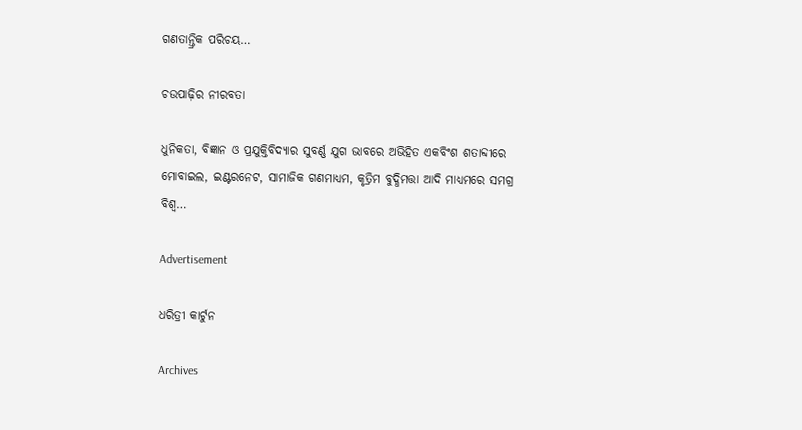ଗଣତାନ୍ତ୍ରିକ ପରିଚୟ…

ଚଉପାଢ଼ିର ନୀରବତା

ଧୁନିକତା, ବିଜ୍ଞାନ ଓ ପ୍ରଯୁକ୍ତିବିଦ୍ୟାର ସୁବର୍ଣ୍ଣ ଯୁଗ ଭାବରେ ଅଭିହିତ ଏକବିଂଶ ଶତାବ୍ଦୀରେ ମୋବାଇଲ, ଇଣ୍ଟରନେଟ, ସାମାଜିକ ଗଣମାଧ୍ୟମ, କୃତ୍ରିମ ବୁଦ୍ଧିମତ୍ତା ଆଦି ମାଧ୍ୟମରେ ସମଗ୍ର ବିଶ୍ୱ…

Advertisement

ଧରିତ୍ରୀ କାର୍ଟୁନ

Archives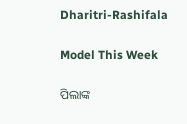Dharitri-Rashifala

Model This Week

ପିଲାଙ୍କ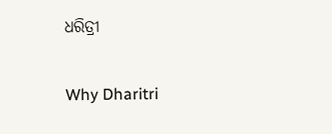ଧରିତ୍ରୀ

Why Dharitri